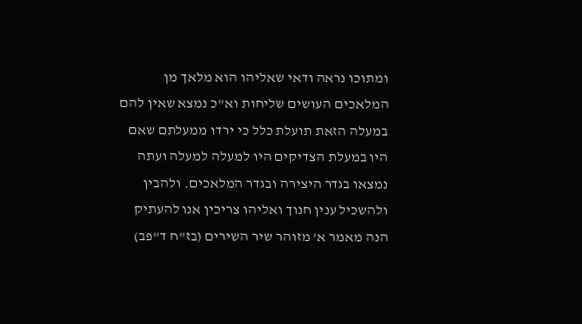ומתוכו נראה ודאי שאליהו הוא מלאך מן המלאכים העושים שליחות וא"כ נמצא שאין להם במעלה הזאת תועלת כלל כי ירדו ממעלתם שאם היו במעלת הצדיקים היו למעלה למעלה ועתה נמצאו בגדר היצירה ובגדר המלאכים. ולהבין ולהשכיל ענין חנוך ואליהו צריכין אנו להעתיק הנה מאמר א' מזוהר שיר השירים (בז"ח ד"פב)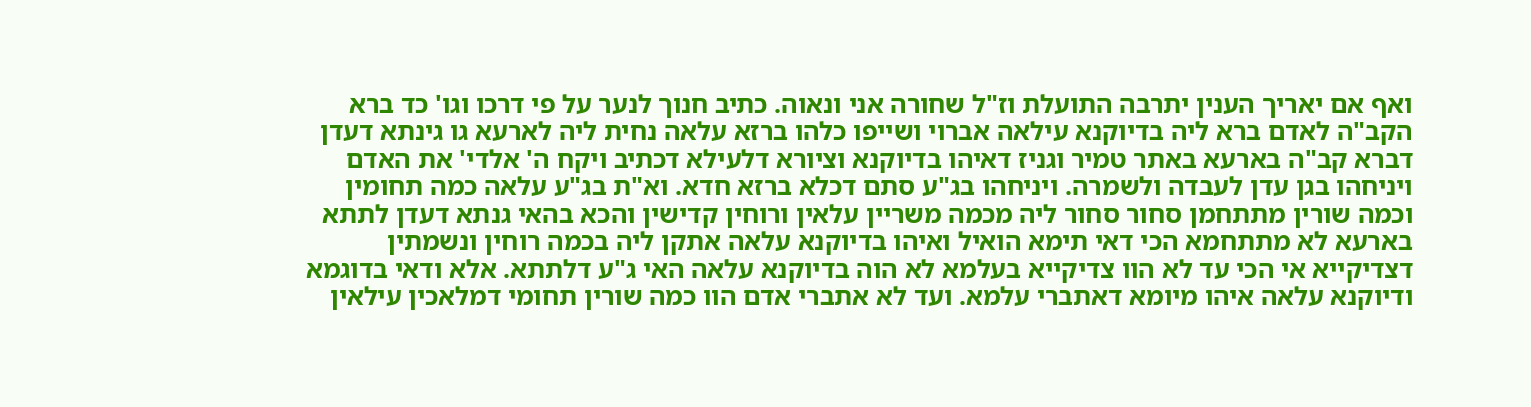ואף אם יאריך הענין יתרבה התועלת וז"ל שחורה אני ונאוה. כתיב חנוך לנער על פי דרכו וגו' כד ברא הקב"ה לאדם ברא ליה בדיוקנא עילאה אברוי ושייפו כלהו ברזא עלאה נחית ליה לארעא גו גינתא דעדן דברא קב"ה בארעא באתר טמיר וגניז דאיהו בדיוקנא וציורא דלעילא דכתיב ויקח ה' אלדי' את האדם ויניחהו בגן עדן לעבדה ולשמרה. ויניחהו בג"ע סתם דכלא ברזא חדא. וא"ת בג"ע עלאה כמה תחומין וכמה שורין מתתחמן סחור סחור ליה מכמה משריין עלאין ורוחין קדישין והכא בהאי גנתא דעדן לתתא בארעא לא מתתחמא הכי דאי תימא הואיל ואיהו בדיוקנא עלאה אתקן ליה בכמה רוחין ונשמתין דצדיקייא אי הכי עד לא הוו צדיקייא בעלמא לא הוה בדיוקנא עלאה האי ג"ע דלתתא. אלא ודאי בדוגמא ודיוקנא עלאה איהו מיומא דאתברי עלמא. ועד לא אתברי אדם הוו כמה שורין תחומי דמלאכין עילאין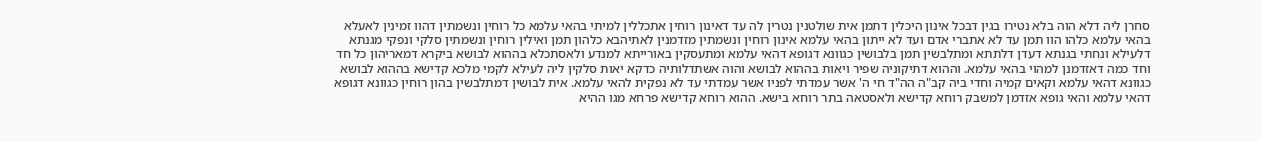סחרן ליה דלא הוה בלא נטירו בגין דבכל אינון היכלין דתמן אית שולטנין נטרין לה עד דאינון רוחין אתכללין למיתי בהאי עלמא כל רוחין ונשמתין דהוו זמינין לאעלא בהאי עלמא כלהו הוו תמן עד לא אתברי אדם ועד לא ייתון בהאי עלמא אינון רוחין ונשמתין מזדמנין לאתיהבא כלהון תמן ואילין רוחין ונשמתין סלקי ונפקי מגנתא דלעילא ונחתי בגנתא דעדן דלתתא ומתלבשין תמן בלבושין כגוונא דגופא דהאי עלמא ומתעסקין באורייתא למנדע ולאסתכלא בההוא לבושא ביקרא דמאריהון כל חד וחד כמה דאזדמנן למהוי בהאי עלמא. וההוא דתיקוניה שפיר ויאות בההוא לבושא והוה אשתדלותיה כדקא יאות סלקין ליה לעילא לקמי מלכא קדישא בההוא לבושא כגוונא דהאי עלמא וקאים קמיה וחדי ביה קב"ה הה"ד חי ה' אשר עמדתי לפניו אשר עמדתי עד לא נפקית להאי עלמא. אית לבושין דמתלבשין בהון רוחין כגוונא דגופא דהאי עלמא והאי גופא אזדמן למשבק רוחא קדישא ולאסטאה בתר רוחא בישא. ההוא רוחא קדישא פרחא מגו ההיא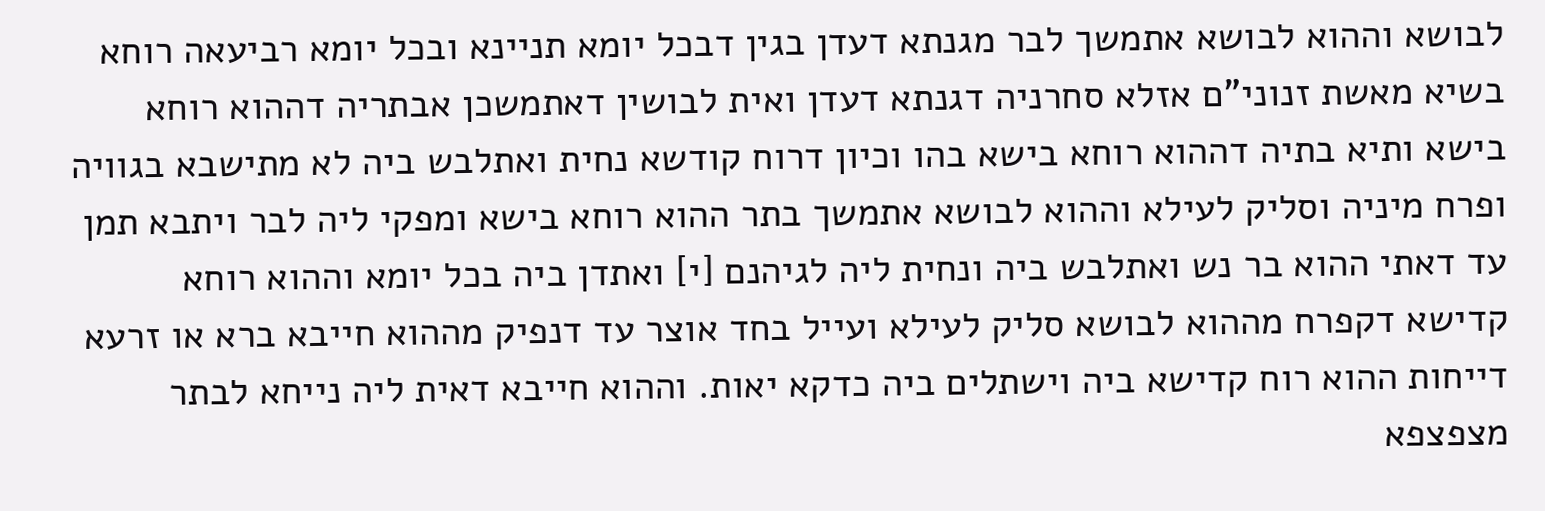לבושא וההוא לבושא אתמשך לבר מגנתא דעדן בגין דבכל יומא תניינא ובכל יומא רביעאה רוחא בשיא מאשת זנוני"ם אזלא סחרניה דגנתא דעדן ואית לבושין דאתמשכן אבתריה דההוא רוחא בישא ותיא בתיה דההוא רוחא בישא בהו וכיון דרוח קודשא נחית ואתלבש ביה לא מתישבא בגוויה ופרח מיניה וסליק לעילא וההוא לבושא אתמשך בתר ההוא רוחא בישא ומפקי ליה לבר ויתבא תמן עד דאתי ההוא בר נש ואתלבש ביה ונחית ליה לגיהנם [י] ואתדן ביה בכל יומא וההוא רוחא קדישא דקפרח מההוא לבושא סליק לעילא ועייל בחד אוצר עד דנפיק מההוא חייבא ברא או זרעא דייחות ההוא רוח קדישא ביה וישתלים ביה כדקא יאות. וההוא חייבא דאית ליה נייחא לבתר מצפצפא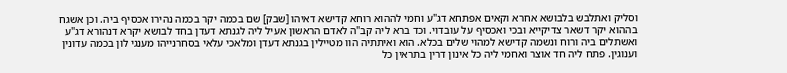וסליק ואתלבש בלבושא אחרא וקאים אפתחא דג"ע וחמי לההוא רוחא קדישא דאיהו [שבק] שם בכמה יקר בכמה נהירו אכסיף ביה. וכן אשגח בההוא יקר דשאר צדיקייא ובכי ואכסיף על עובדוי. וכד ברא ליה קב"ה לאדם הראשון אעיל ליה לגנתא דעדן בחד לבושא יקרא דנהורא דג"ע ואשתלים ביה ורוח ונשמה קדישא למהוי שלים בכלא. הוא ואיתתיה הוו מטיילין בגנתא דעדן ומלאכי עלאי בסחרנייהו מענגי לון בכמה עדונין וענוגין. פתח ליה חד אוצר ואחמי ליה כל אינון דרין בתראין כל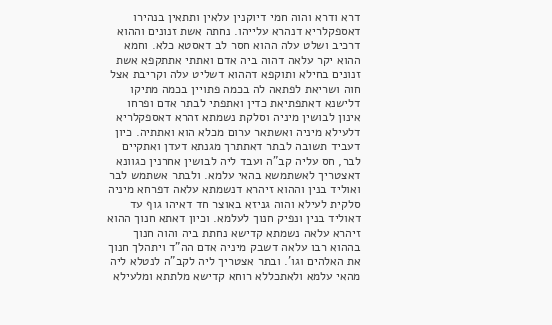דרא ודרא והוה חמי דיוקנין עלאין ותתאין בנהירו דאספקלריא דנהרא עלייהו. נחתה אשת זנונים וההוא דרכיב ושלט עלה ההוא חסר לב דאסטא כלא. וחמא ההוא יקר עלאה דהוה ביה אדם ואתתי אתתקפא אשת זנונים בחילא ותוקפא דההוא דשליט עלה וקריבת אצל חוה ושריאת לפתאה לה בכמה פתויין בכמה מתיקו דלישנא דאתפתיאת כדין ואתפתי לבתר אדם ופרחו אינון לבושין מיניה וסלקת נשמתא זהרא דאספקלריא דלעילא מיניה ואשתאר ערום מכלא הוא ואתתיה. כיון דעביד תשובה לבתר דאתתרך מגנתא דעדן ואתקיים לבר, חס עליה קב"ה ועבד ליה לבושין אחרנין כגוונא דאצטריך לאשתמשא בהאי עלמא. ולבתר אשתמש לבר ואוליד בנין וההוא זיהרא דנשמתא עלאה דפרחא מיניה סלקית לעילא והוה גניזא באוצר חד דאיהו גוף עד דאוליד בנין ונפיק חנוך לעלמא. וכיון דאתא חנוך ההוא זיהרא עלאה נשמתא קדישא נחתת ביה והוה חנוך בההוא רבו עלאה דשבק מיניה אדם הה"ד ויתהלך חנוך את האלהים וגו'. ובתר אצטריך ליה לקב"ה לנטלא ליה מהאי עלמא ולאתכללא רוחא קדישא מלתתא ומלעילא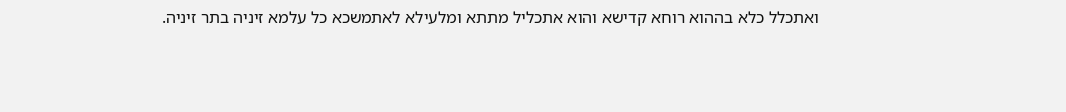ואתכלל כלא בההוא רוחא קדישא והוא אתכליל מתתא ומלעילא לאתמשכא כל עלמא זיניה בתר זיניה.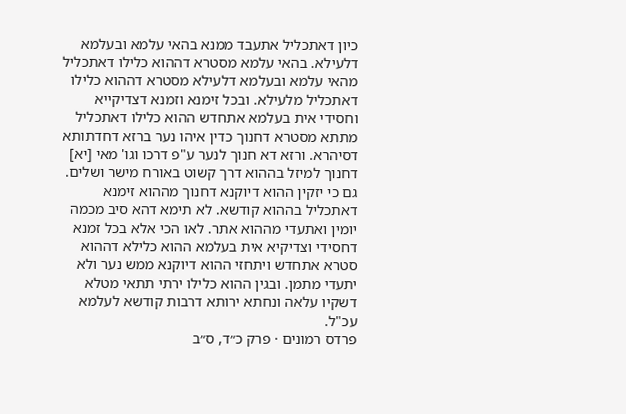כיון דאתכליל אתעבד ממנא בהאי עלמא ובעלמא דלעילא. בהאי עלמא מסטרא דההוא כלילו דאתכליל מהאי עלמא ובעלמא דלעילא מסטרא דההוא כלילו דאתכליל מלעילא. ובכל זימנא וזמנא דצדיקייא וחסידי אית בעלמא אתחדש ההוא כלילו דאתכליל מתתא מסטרא דחנוך כדין איהו נער ברזא דחדתותא דסיהרא. ורזא דא חנוך לנער ע"פ דרכו וגו' מאי [יא] דחנוך למיזל בההוא דרך קשוט באורח מישר ושלים. גם כי יזקין ההוא דיוקנא דחנוך מההוא זימנא דאתכליל בההוא קודשא. לא תימא דהא סיב מכמה יומין ואתעדי מההוא אתר. לאו הכי אלא בכל זמנא דחסידי וצדיקיא אית בעלמא ההוא כלילא דההוא סטרא אתחדש ויתחזי ההוא דיוקנא ממש נער ולא יתעדי מתמן. ובגין ההוא כלילו ירתי תתאי מטלא דשקיו עלאה ונחתא ירותא דרבות קודשא לעלמא עכ"ל.
פרדס רמונים · פרק כ״ד, ס״ב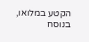הקטע במלואו, בנוסח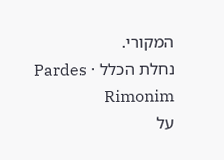המקורי.
נחלת הכלל · Pardes Rimonim
על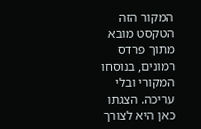המקור הזה
הטקסט מובא מתוך פרדס רמונים, בנוסחו המקורי ובלי עריכה. הצגתו כאן היא לצורך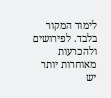לימוד המקור בלבד. לפירושים ולהכרעות מאוחרות יותר יש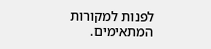לפנות למקורות המתאימים.